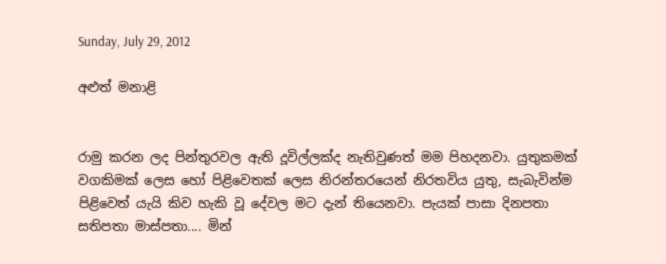Sunday, July 29, 2012

අළුත් මනාළි


රාමු කරන ලද පින්තුරවල ඇති දූවිල්ලක්ද නැතිවුණත් මම පිහදනවා. යුතුකමක් වගකිමක් ලෙස හෝ පිළිවෙතක් ලෙස නිරන්තරයෙන් නිරතවිය යුතු, සැබැවින්ම පිළිවෙත් යැයි කිව හැකි වූ දේවල මට දැන් තියෙනවා. පැයක් පාසා දිනපතා සතිපතා මාස්පතා.... මින්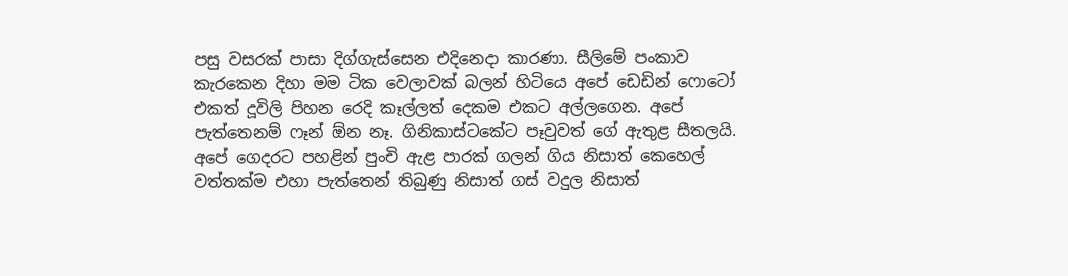පසු වසරක් පාසා දිග්ගැස්සෙන එදිනෙදා කාරණා. සීලිමේ පංකාව කැරකෙන දිහා මම ටික වෙලාවක් බලන් හිටියෙ අපේ ඩෙඩින් ෆොටෝ එකත් දූවිලි පිහන රෙදි කෑල්ලත් දෙකම එකට අල්ලගෙන. අපේ පැත්තෙනම් ‍ෆෑන් ඕන නෑ. ගිනිකාස්ටකේට පෑවුවත් ගේ ඇතුළ සීතලයි. අපේ ගෙදරට පහළින් පුංචි ඇළ පාරක් ගලන් ගිය නිසාත් කෙහෙල් වත්තක්ම එහා පැත්තෙන් තිබුණු නිසාත් ගස් වදුල නිසාත්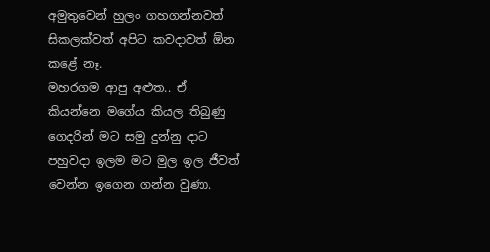අමුතුවෙන් හුලං ගහගන්නවත් සිකලක්වත් අපිට කවදාවත් ඕන කළේ නෑ.
මහරගම ආපු අළුත.. ඒ කියන්නෙ මගේය කියල තිබුණු ගෙදරින් මට සමු දුන්නු දාට පහුවදා ඉලම මට මුල ඉල ජීවත් වෙන්න ඉගෙන ගන්න වුණා.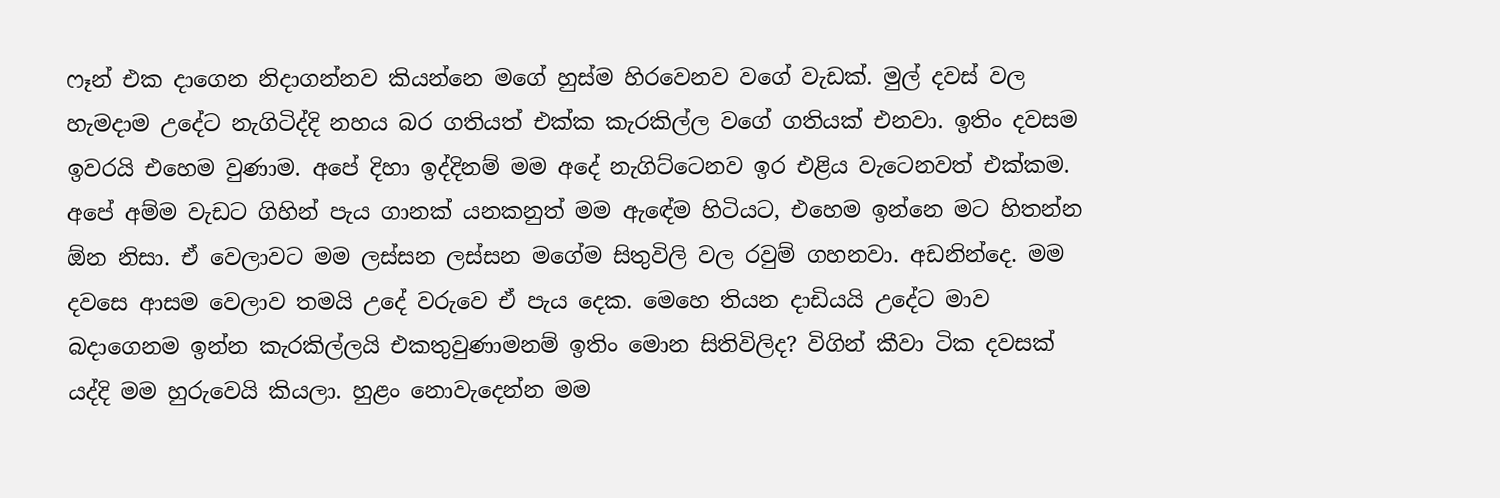ෆෑන් එක දාගෙන නිදාගන්නව කියන්නෙ මගේ හුස්ම හිරවෙනව වගේ වැඩක්. මුල් දවස් වල හැමදාම උදේට නැගිටිද්දි නහය බර ගතියත් එක්ක කැරකිල්ල වගේ ගතියක් එනවා. ඉතිං දවසම ඉවරයි එහෙම වුණාම. අපේ දිහා ‍ඉද්දිනම් මම අදේ නැගිට්ටෙනව ඉර එළිය වැටෙනවත් එක්කම. අපේ අම්ම වැඩට ගිහින් පැය ගානක් යනකනුත් මම ඇඳේම හිටියට, එහෙම ඉන්නෙ මට හිතන්න ඕන නිසා. ඒ වෙලාවට මම ලස්සන ලස්සන මගේම සිතුවිලි වල රවුම් ගහනවා. අඩනින්දෙ. මම දවසෙ ආසම වෙලාව තමයි උදේ වරුවෙ ඒ පැය දෙක. මෙහෙ තියන දාඩියයි උදේට මාව බදාගෙනම ඉන්න කැරකිල්ලයි එකතුවුණාමනම් ඉතිං මොන සිතිවිලිද? විගින් කීවා ටික දවසක් යද්දි මම හුරුවෙයි කියලා. හුළං නොවැදෙන්න මම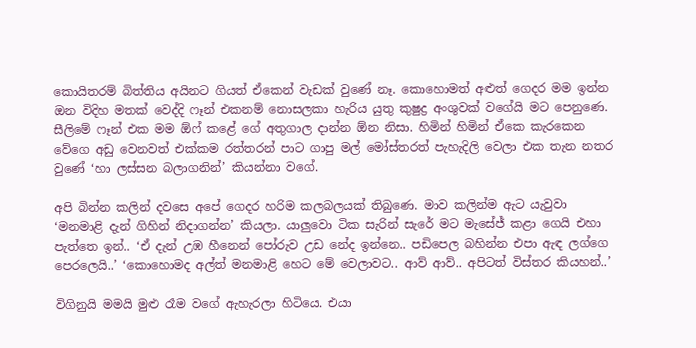කොයිතරම් බිත්තිය අයිනට ගියත් ඒකෙන් වැඩක් වුණේ නෑ. කොහොමත් අළුත් ගෙදර මම ඉන්න ඔන විදිහ මතක් වෙද්දි ෆෑන් එකනම් නොසලකා හැරිය යුතු කුෂුද්‍ර අංශුවක් වගේයි මට පෙනුණෙ. සීලිමේ ෆෑන් එක මම ඕෆ් කළේ ගේ අතුගාල දාන්න ඕන නිසා. හිමින් හිමින් ඒකෙ කැරකෙන වේගෙ අඩු වෙනවත් එක්කම රත්තරන් පාට ගාපු මල් මෝස්තරත් පැහැදිලි වෙලා එක තැන නතර වුණේ ‘හා ලස්සන බලාගනින්’ කියන්නා වගේ.

අපි බින්න කලින් දවසෙ අපේ ගෙදර හරිම කලබලයක් තිබුණෙ. මාව කලින්ම ඇට යැවුවා ‘මනමාළි දැන් ගිහින් නිදාගන්න’ කියලා. යාලුවො ටික සැරින් සැරේ මට මැසේජ් කළා ගෙයි එහා පැත්තෙ ඉන්.. ‘ඒ දැන් උඹ හීනෙන් පෝරුව උඩ නේද ඉන්නෙ.. පඩිපෙල බහින්න එපා ඇ‍ඳ ලග්ගෙ පෙරලෙයි..’ ‘කොහොමද අල්ත් මනමාළි හෙට මේ වෙලාවට.. ආව් ආව්.. අපිටත් විස්තර කියහන්..’

විගිනුයි මමයි මුළු රෑම වගේ ඇහැරලා හිටියෙ. එයා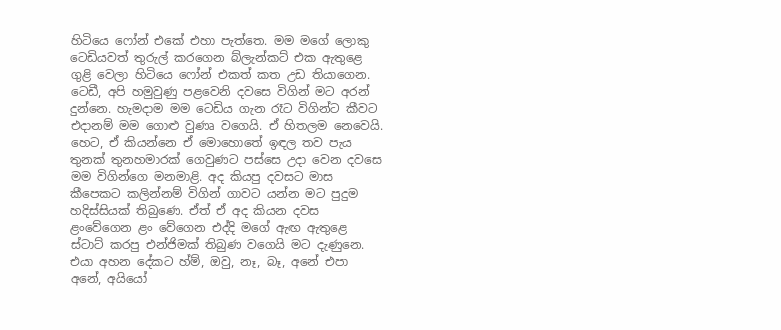හිටියෙ ෆෝන් එකේ එහා පැත්තෙ. මම මගේ ලොකු ටෙඩියවත් තුරුල් කරගෙන බ්ලැන්කට් එක ඇතුළෙ ගුළි වෙලා හිටියෙ ෆෝන් එකත් කත උඩ තියාගෙන. ටෙඩී, අපි හමුවුණු පළවෙනි දවසෙ විගින් මට අරන් දුන්නෙ. හැමදාම මම ටෙඩිය ගැන රෑට විගින්ට කීවට එදානම් මම ගොළු වුණෘ වගෙයි. ඒ හිතලම නෙවෙයි. හෙට, ඒ කියන්නෙ ඒ මොහොතේ ඉඳල තව පැය තුනක් තුනහමාරක් ගෙවුණට පස්සෙ උදා වෙන දවසෙ මම විගින්ගෙ මනමාළි. අද කියපු දවසට මාස කීපෙකට කලින්නම් විගින් ගාවට යන්න මට පුදුම හදිස්සියක් තිබුණෙ. ඒත් ඒ අද කියන දවස ළංවේගෙන ළං වේගෙන එද්දි මගේ ඇඟ ඇතුළෙ ස්ටාට් කරපු එන්ජිමක් තිබුණ වගෙයි මට දැණුනෙ. එයා අහන දේකට හ්ම්, ඔවු, නෑ, බෑ, අනේ එපා අනේ, අයියෝ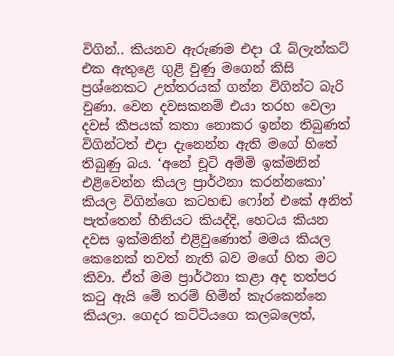විගින්.. කියනව ඇරුණම එදා රෑ බ්ලැන්කට් එක ඇතුළෙ ගුළි වුණු මගෙන් කිසි ප්‍රශ්නෙකට උත්තරයක් ගන්න විගින්ට බැරි වුණා. වෙන දවසකනම් එයා තරහ වෙලා දවස් කීපයක් කතා නොකර ඉන්න තිබුණත් විගින්ටත් එදා දැනෙන්න ඇති මගේ හිතේ තිබුණු බය. ‘අනේ චූටි අම්මි ඉක්මනින් එළිවෙන්න කියල ප්‍රාර්ථනා කරන්නකො’ කියල විගින්ගෙ කටහඬ ෆෝන් එකේ අනිත් පැත්තෙන් හීනියට කියද්දි, හෙටය කියන දවස ඉක්මනින් එළිවුණොත් මමය කියල කෙනෙක් තවත් නැති බව මගේ හිත මට කිවා. ඒත් මම ප්‍රාර්ථනා කළා අද තත්පර කටු ඇයි මේ තරම් හිමින් කැරකෙන්නෙ කියලා. ගෙදර කට්ටියගෙ කලබලෙත්,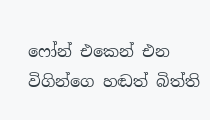ෆෝන් එකෙන් එන විගින්ගෙ හඬත් බිත්ති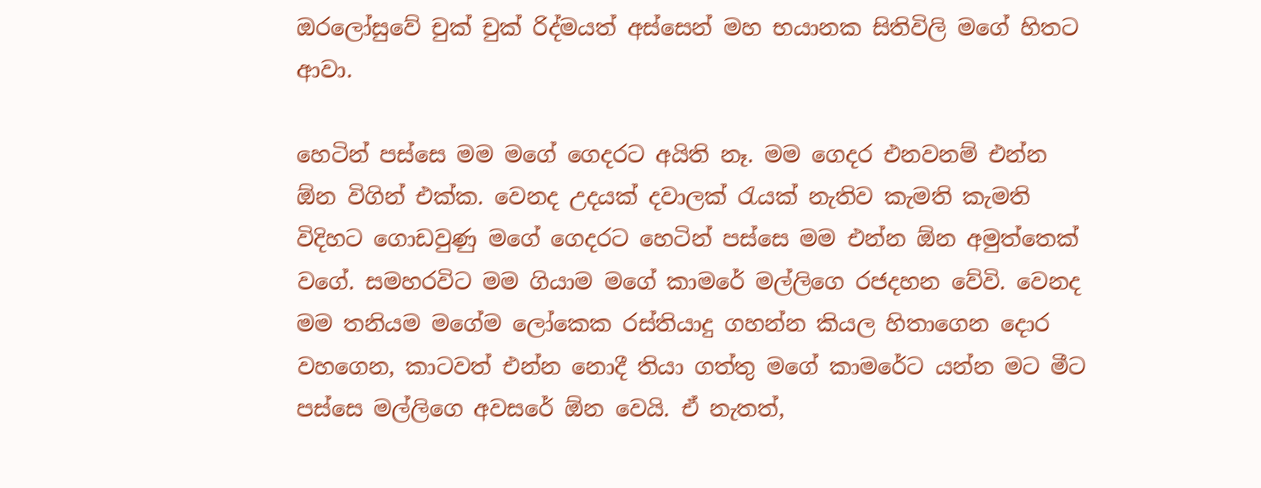ඔරලෝසුවේ චුක් චුක් රිද්මයත් අස්සෙන් මහ භයානක සිතිවිලි මගේ හිතට ආවා.

හෙටින් පස්සෙ මම මගේ ගෙදරට අයිති නෑ. මම ගෙදර එනවනම් එන්න ඕන විගින් එක්ක. වෙනද උදයක් දවාලක් රැයක් නැතිව කැමති කැමති විදිහට ගොඩවුණු මගේ ගෙදරට හෙටින් පස්සෙ මම එන්න ඕන අමුත්තෙක් වගේ. සමහරවිට මම ගියාම මගේ කාමරේ මල්ලිගෙ රජදහන වේවි. වෙනද මම තනියම මගේම ලෝකෙක රස්තියාදු ගහන්න කියල හිතාගෙන දොර වහගෙන, කාටවත් එන්න නොදී තියා ගත්තු මගේ කාමරේට යන්න මට මීට පස්සෙ මල්ලිගෙ අවසරේ ඕන වෙයි. ඒ නැතත්,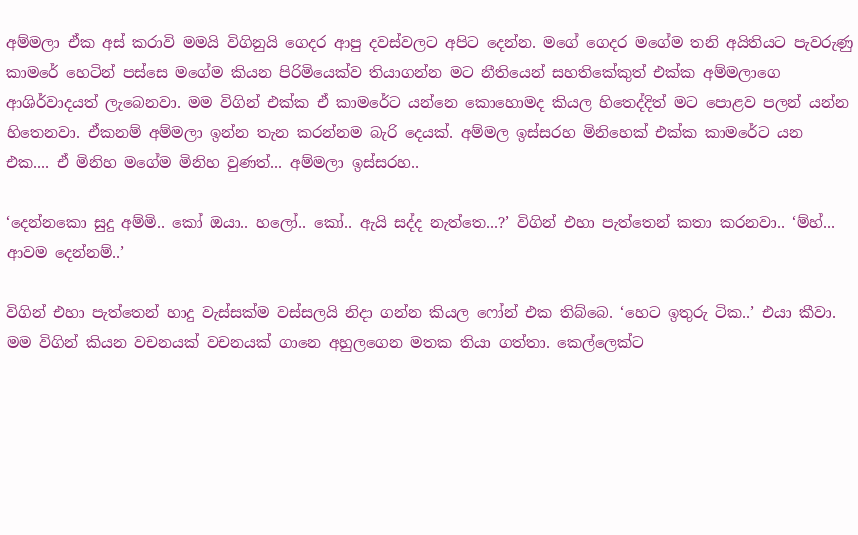අම්මලා ඒක අස් කරාවි මමයි විගිනුයි ගෙදර ආපු දවස්වලට අපිට දෙන්න. ම‍ගේ ගෙදර මගේම තනි අයිතියට පැවරුණු කාමරේ හෙටින් පස්සෙ මගේම කියන පිරිමියෙක්ව තියාගන්න මට නීතියෙන් සහතිකේකුත් එක්ක අම්මලාගෙ ආශිර්වාදයත් ලැබෙනවා. මම විගින් එක්ක ඒ කාමරේට යන්නෙ කොහොමද කියල හිතෙද්දිත් මට පොළව පලන් යන්න හිතෙනවා. ඒකනම් අම්මලා ඉන්න තැන කරන්නම බැරි දෙයක්. අම්මල ඉස්සරහ මිනිහෙක් එක්ක කාමරේට යන එක.... ඒ මිනිහ මගේම මිනිහ වුණත්... අම්මලා ඉස්සරහ..

‘දෙන්නකො සුදු අම්මි.. කෝ ඔයා.. හලෝ.. කෝ.. ඇයි සද්ද නැත්තෙ...?’ විගින් එහා පැත්තෙන් කතා කරනවා.. ‘ම්හ්... ආවම දෙන්නම්..’

විගින් එහා පැත්තෙන් හාදු වැස්සක්ම වස්සලයි නිදා ගන්න කියල ෆෝන් එක තිබ්බෙ. ‘හෙට ඉතුරු ටික..’ එයා කීවා. මම විගින් කියන වචනයක් වචනයක් ගානෙ අහුලගෙන මතක තියා ගත්තා. කෙල්ලෙක්ට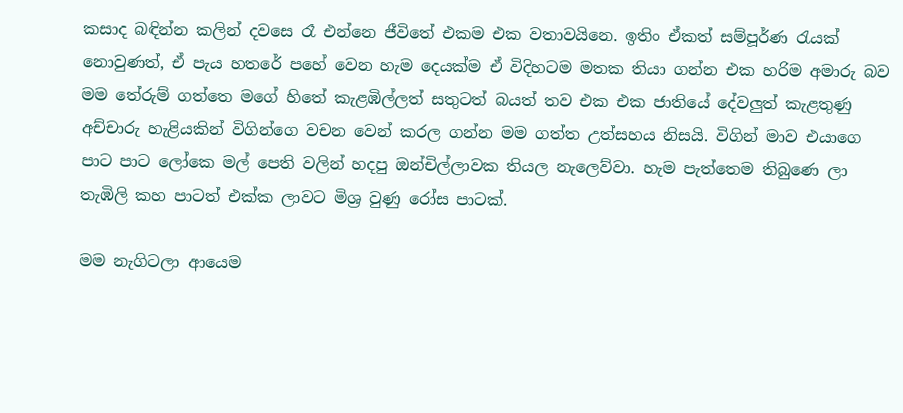කසාද බඳින්න කලින් දවසෙ රෑ එන්නෙ ජීවිතේ එකම එක වතාවයිනෙ. ඉතිං ඒකත් සම්පූර්ණ රැයක් නොවුණත්, ඒ පැය හතරේ පහේ වෙන හැම දෙයක්ම ඒ විදිහටම මතක තියා ගන්න එක හරිම අමාරු බව මම තේරුම් ගත්තෙ මගේ හිතේ කැළඹිල්ලත් සතුටත් බයත් තව එක එක ජාතියේ දේවලුත් කැළතුණු අච්චාරු හැළියකින් විගින්ගෙ වචන වෙන් කරල ගන්න මම ගත්ත උත්සහය නිසයි. විගින් මාව එයාගෙ පාට පාට ලෝකෙ මල් පෙති වලින් හදපු ඔන්චිල්ලාවක තියල නැලෙව්වා. හැම පැත්තෙම තිබුණෙ ලා තැඹිලි කහ පාටත් එක්ක ලාවට මිශ්‍ර වුණු රෝස පාටක්.

මම නැගිටලා ආයෙම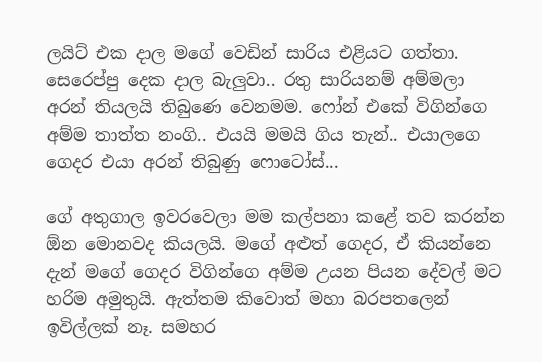ලයිට් එක දාල මගේ වෙඩින් සාරිය එළියට ගත්තා. සෙරෙප්පු දෙක දාල බැලුවා.. රතු සාරියනම් අම්මලා අරන් තියලයි තිබුණෙ වෙනමම. ෆෝන් එකේ විගින්ගෙ අම්ම තාත්ත නංගි.. එයයි මමයි ගිය තැන්.. එයාලගෙ ගෙදර එයා අරන් තිබුණු ෆොටෝස්...

ගේ අතුගාල ඉවරවෙලා මම කල්පනා කළේ තව කරන්න ඕන මොනවද කියලයි. මගේ අළුත් ගෙදර, ඒ කියන්නෙ දැන් මගේ ගෙදර විගින්ගෙ අම්ම උයන පියන දේවල් මට හරිම අමුතුයි. ඇත්තම කිවොත් මහා බරපතලෙන් ඉවිල්ලක් නෑ. සමහර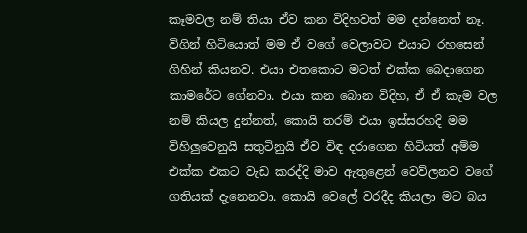කෑමවල නම් තියා ඒව කන විදිහවත් මම දන්නෙත් නෑ. විගින් හිටියොත් මම ඒ වගේ වෙලාවට එයාට රහසෙන් ගිහින් කියනව. එයා එතකොට මටත් එක්ක බෙදාගෙන කාමරේට ගේනවා. එයා කන බොන විදිහ, ඒ ඒ කැම වල නම් කියල දුන්නත්, කොයි තරම් එයා ඉස්සරහදි මම විහිලුවෙනුයි සතුටිනුයි ඒව විඳ දරාගෙන හිටියත් අම්ම එක්ක එකට වැඩ කරද්දි මාව ඇතුළෙන් වෙව්ලනව වගේ ගතියක් දැනෙනවා. කොයි වෙලේ වරදීද කියලා මට බය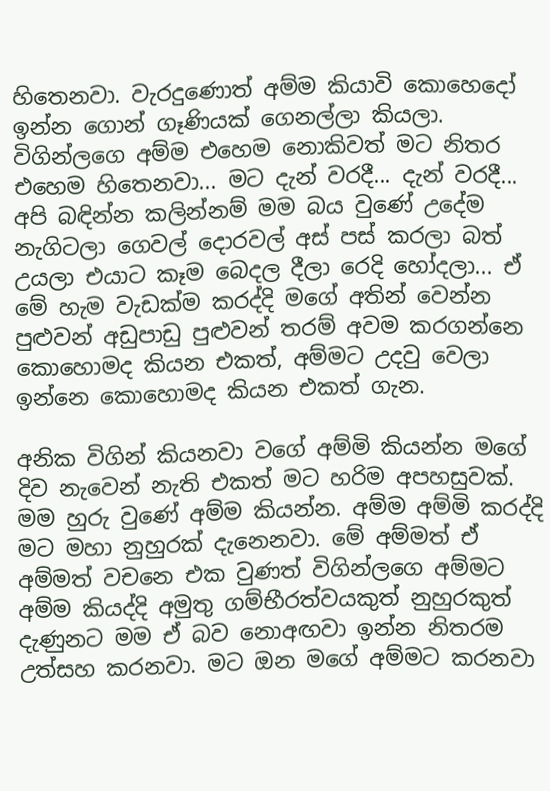හිතෙනවා. වැරදුණොත් අම්ම කියාවි කොහෙදෝ ඉන්න ගොන් ගෑණියක් ගෙනල්ලා කියලා. විගින්ලගෙ අම්ම එහෙම නොකිවත් මට නිතර එහෙම හිතෙනවා... මට දැන් වරදී... දැන් වරදී... අපි බඳින්න කලින්නම් මම බය වුණේ උදේම නැගිටලා ගෙවල් දොරවල් අස් පස් කරලා බත් උයලා එයාට කෑම බෙදල දීලා රෙදි හෝදලා... ඒ මේ හැම වැඩක්ම කරද්දි මගේ අතින් වෙන්න පුළුවන් අඩුපාඩු පුළුවන් තරම් අවම කරගන්නෙ කොහොමද කියන එකත්, අම්මට උදවු වෙලා ඉන්නෙ කොහොමද කියන එකත් ගැන.

අනික විගින් කියනවා වගේ අම්මි කියන්න මගේ දිව නැවෙන් නැති එකත් මට හරිම අපහසුවක්. මම හුරු වුණේ අම්ම කියන්න. අම්ම අම්මි කරද්දි මට මහා නුහුරක් දැනෙනවා. මේ අම්මත් ඒ අම්මත් වචනෙ එක වුණත් විගින්ලගෙ අම්මට අම්ම කියද්දි අමුතු ගම්භීරත්වයකුත් නුහුරකුත් දැණුනට මම ඒ බව නොඅඟවා ඉන්න නිතරම උත්සහ කරනවා. මට ඔන මගේ අම්මට කරනවා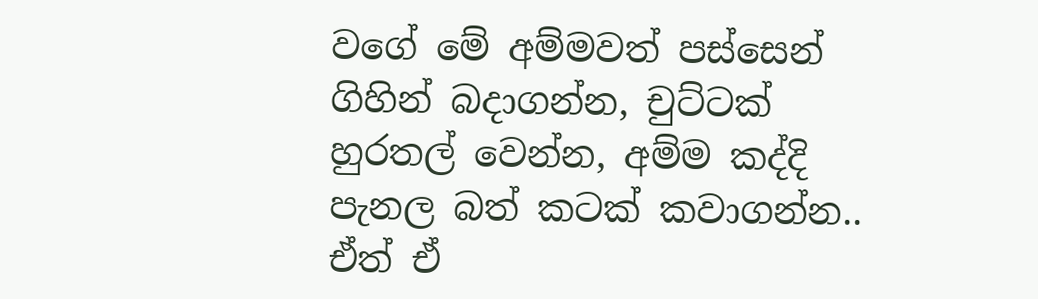වගේ මේ අම්මවත් පස්සෙන් ගිහින් බදාගන්න, චුට්ටක් හුරතල් වෙන්න, අම්ම කද්දි පැනල බත් කටක් කවාගන්න.. ඒත් ඒ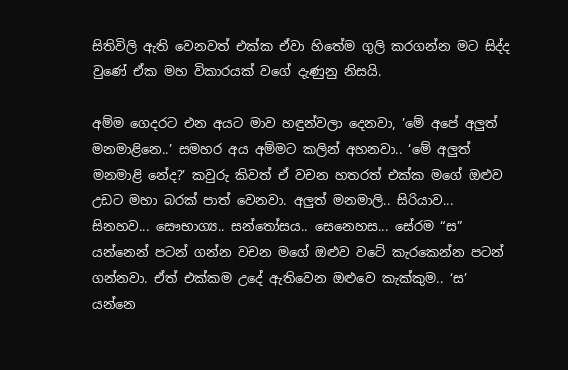සිතිවිලි ඇති වෙනවත් එක්ක ඒවා හිතේම ගුලි කරගන්න මට සිද්ද වුණේ ඒක මහ විකාරයක් වගේ දැණුනු නිසයි.

අම්ම ‍ගෙදරට එන අයට මාව හඳුන්වලා දෙනවා, ’මේ අපේ අලුත් මනමාළිනෙ..’ සමහර අය අම්මට කලින් අහනවා.. ‘මේ අලුත් මනමාළි නේද?’ කවුරු කිවත් ඒ වචන හතරත් එක්ක මගේ ඔළුව උඩට මහා බරක් පාත් වෙනවා. අලුත් මනමාලි.. සිරියාව... සිනහව... සෞභාග්‍ය.. සන්තෝසය.. සෙනෙහස... සේරම “ස” යන්නෙන් පටන් ගන්න වචන ම‍ගේ ඔළුව වටේ කැරකෙන්න පටන් ගන්නවා. ඒත් එක්කම උදේ ඇතිවෙන ඔළුවෙ කැක්කුම.. ‘ස’ යන්නෙ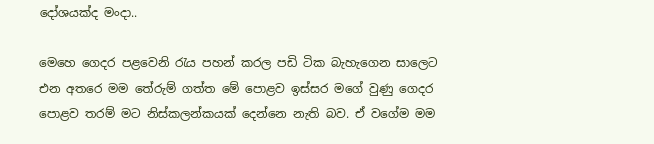දෝශයක්ද මංදා..

මෙහෙ ගෙදර පළවෙනි රැය පහන් කරල පඩි ටික බැහැගෙන සාලෙට එන අතරෙ මම තේරුම් ගත්ත මේ පොළව ඉස්සර මගේ වුණු ගෙදර පොළව තරම් මට නිස්කලන්කයක්‍ දෙන්නෙ නැති බව. ඒ වගේම මම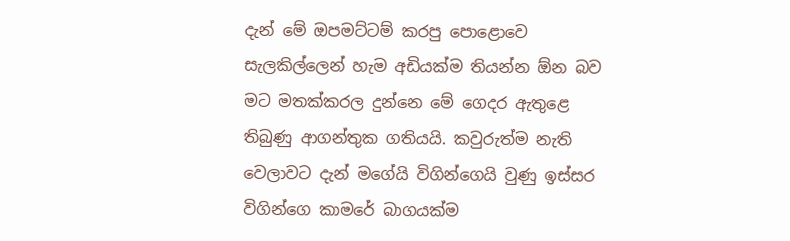දැන් මේ ඔපමට්ටම් කරපු පොළොවෙ සැලකිල්ලෙන් හැම අඩියක්ම තියන්න ඕන බව මට මතක්කරල දුන්නෙ මේ ගෙදර ඇතුළෙ තිබුණු ආගන්තුක ගතියයි. කවුරුත්ම නැති වෙලාවට දැන් මගේයි විගින්ගෙයි වුණු ඉස්සර විගින්ගෙ කාමරේ ‍බාගයක්ම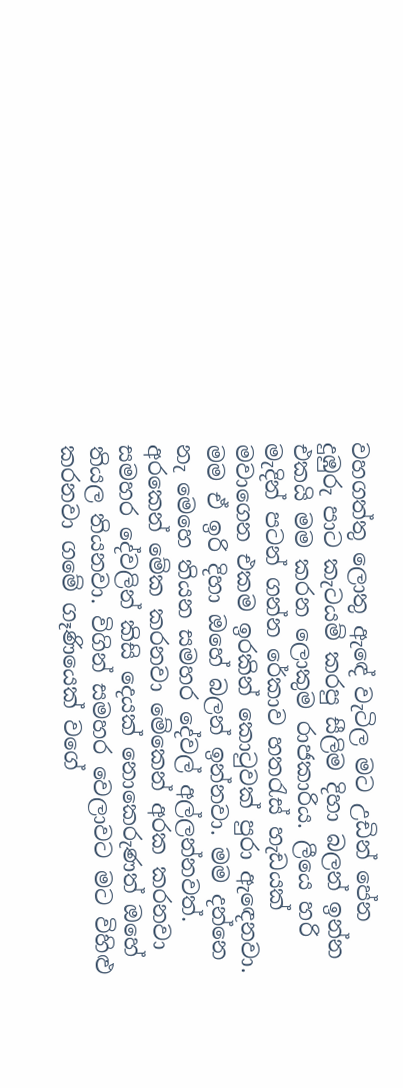වහගත්තු ලොතු ඇ‍ඳේ වැටිල මට උඩින් පේන දුඹුරු පාට කැටයම් කරපු සීලිම දිහා බලන් ඉන්න එකයි මම කරන ලොකුම රාජකාරිය. ලීයෙ හරි මැදින් පටන් ගන්න රේකාව හතරැස් හැඩයක් මවාගෙන එකම ඉරකින් කොටුවක් පුරා ඇ‍ඳෙනවා. මම ඒ ඉරි දිහා ඔහේ බලන් ඉන්නවා. මම දන්නෙ නැ මෙහෙ තියන සමහර දේවල් අල්ලන්නවත්. අරකෙන් මේක කරනවා මේකෙන් අරක කරනවා සමහර දේවලින් කිසි දෙයක් නොකෙරුණත් ඔහේ තියල තියනවා. විගින් සමහර වෙලාවට මට විහිළු කරනවා ගමේ ගෑණියෙක් වගේ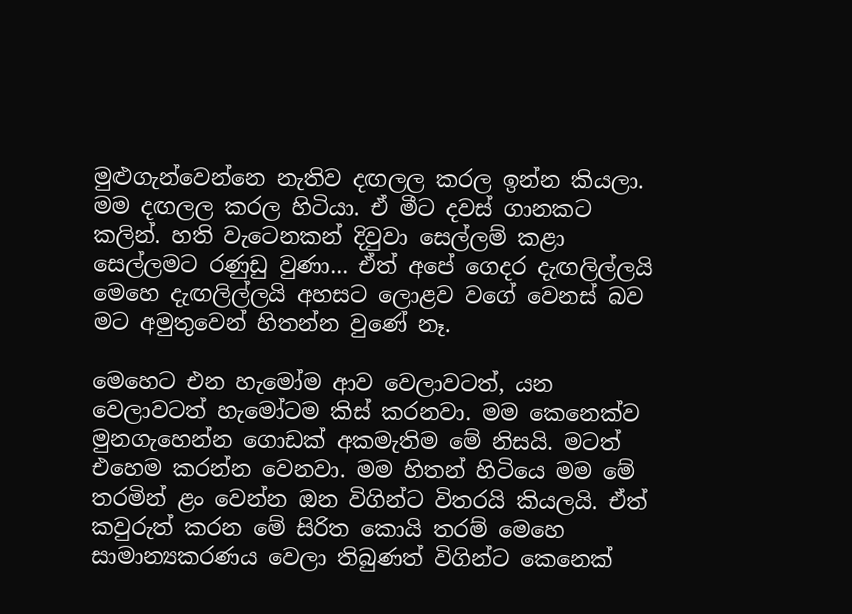මුළුගැන්වෙන්නෙ නැතිව දඟලල කරල ඉන්න කියලා. මම දඟලල කරල හිටියා. ඒ මීට දවස් ගානකට කලින්. හති වැටෙනකන් දිවුවා සෙල්ලම් කළා සෙල්ලමට රණුඩු වුණා... ඒත් අපේ ගෙදර දැඟලිල්ලයි මෙහෙ දැඟලිල්ලයි අහසට ලොළව වගේ වෙනස් බව මට අමුතුවෙන් හිතන්න වුණේ නෑ.

මෙහෙට එන හැමෝම ආව වෙලාවටත්, යන වෙලාවටත් හැමෝටම කිස් කරනවා. මම කෙනෙක්ව මුනගැහෙන්න ගොඩක් අකමැතිම මේ නිසයි. මටත් එහෙම කරන්න වෙනවා. මම හිතන් හිටියෙ මම මේ තරමින් ළං වෙන්න ඔන විගින්ට විතරයි කියලයි. ඒත් කවුරුත් කරන මේ සිරිත කොයි තරම් මෙහෙ සාමාන්‍යකරණය වෙලා තිබුණත් විගින්ට කෙනෙක්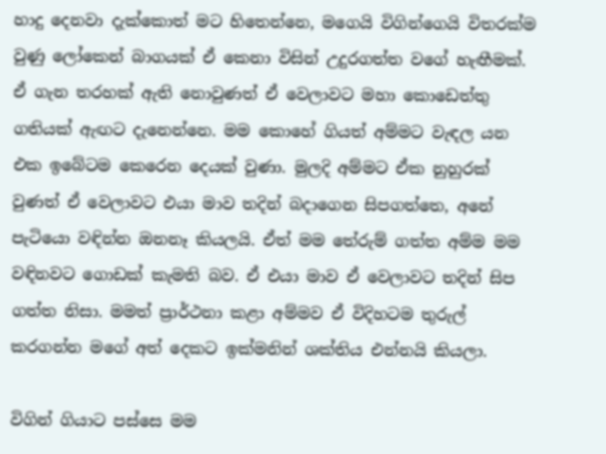හාදු දෙනවා දැක්කොත් මට හිතෙන්නෙ, මගෙයි විගින්ගෙයි විතරක්ම වුණු ලෝකෙන් බාගයක් ඒ කෙනා විසින් උදුරගත්ත වගේ හැඟීමක්. ඒ ගැන තරහක් ඇති නොවුණත් ඒ වෙලාවට මහා කොඩෙත්තු ගතියක් ඇඟට දැනෙන්නෙ. මම කොහේ ගියත් අම්මට වැඳල යන එක ඉබේටම කෙරෙන දෙයක් වුණා. මුලදි අම්මට ඒක නුහුරක් වුණත් ඒ වෙලාවට එයා මාව තදින් බදාගෙන සිපගත්තෙ, අනේ පැටියො වඳින්න ඔනනෑ කියලයි. ඒත් මම තේරුම් ගත්ත අම්ම මම වඳිනවට ගොඩක් කැමති බව. ඒ එයා මාව ඒ වෙලාවට තදින් සිප ගත්ත නිසා. මමත් ප්‍රාර්ථනා කළා අම්මව ඒ විදිහටම තුරුල් කරගන්න මගේ අත් දෙකට ඉක්මනින් ශක්තිය එන්නයි කියලා.

විගින් ගියාට පස්සෙ මම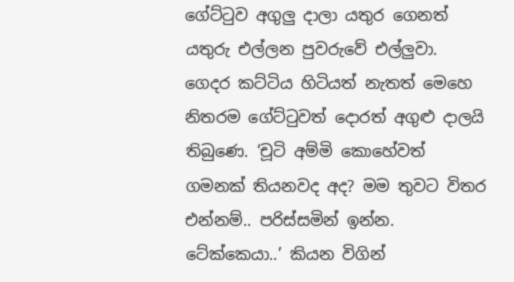ගේට්ටුව අගුලු දාලා යතුර ගෙනත් යතුරු එල්ලන පුවරුවේ එල්ලුවා. ගෙදර කට්ටිය හිටියත් නැතත් මෙහෙ නිතරම ගේට්ටුවත් දොරත් අගුළු දාලයි තිබුණෙ. ‘චූටි අම්මි කොහේවත් ගමනක් තියනවද අද? මම තුවට විතර එන්නම්.. පරිස්සමින් ඉන්න. ටේක්කෙයා..’ කියන විගින්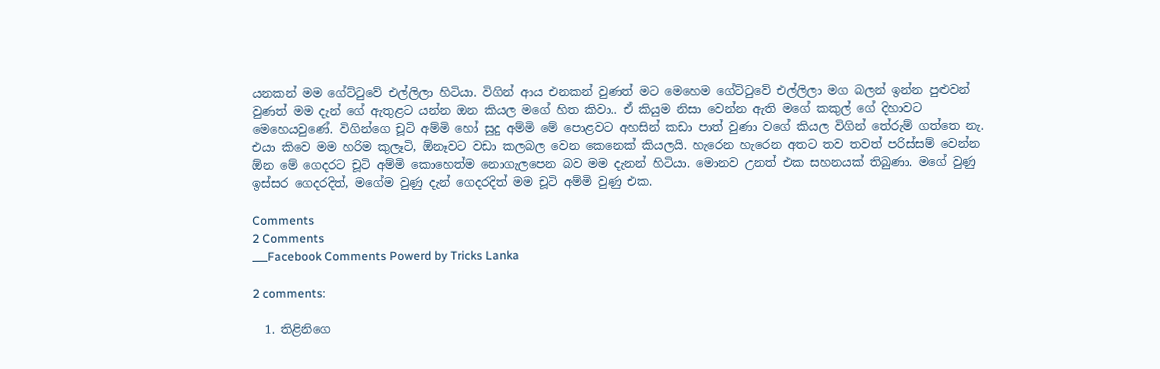යනකන් මම ගේට්ටුවේ එල්ලිලා හිටියා. විගින් ආය එනකන් වුණත් මට මෙහෙම ගේට්ටුවේ එල්ලිලා මග බලන් ඉන්න පුළුවන් වුණත් මම දැන් ගේ ඇතුළට යන්න ඔන කියල මගේ හිත කිවා.. ඒ කියුම නිසා වෙන්න ඇති මගේ කකුල් ගේ දිහාවට මෙහෙයවුණේ. විගින්ගෙ චූටි අම්මි හෝ සුදු අම්මි මේ පොළවට අහසින් කඩා පාත් වුණා වගේ කියල විගින් තේරුම් ගත්තෙ නැ. එයා කිවෙ මම හරිම කුලෑටි, ඕනෑවට වඩා කලබල වෙන කෙනෙක් කියලයි. හැරෙන හැරෙන අතට තව තවත් පරිස්සම් වෙන්න ඕන මේ ගෙදරට චූටි ‍අම්මි කොහෙත්ම නොගැලපෙන බව මම දැනන් හිටියා. මොනව උනත් එක සහනයක් තිබුණා. මගේ වුණු ඉස්සර ගෙදරදිත්, මගේම වුණු දැන් ගෙදරදිත් මම චූටි අම්මි වුණු එක.

Comments
2 Comments
___Facebook Comments Powerd by Tricks Lanka

2 comments:

  1. තිළිනිගෙ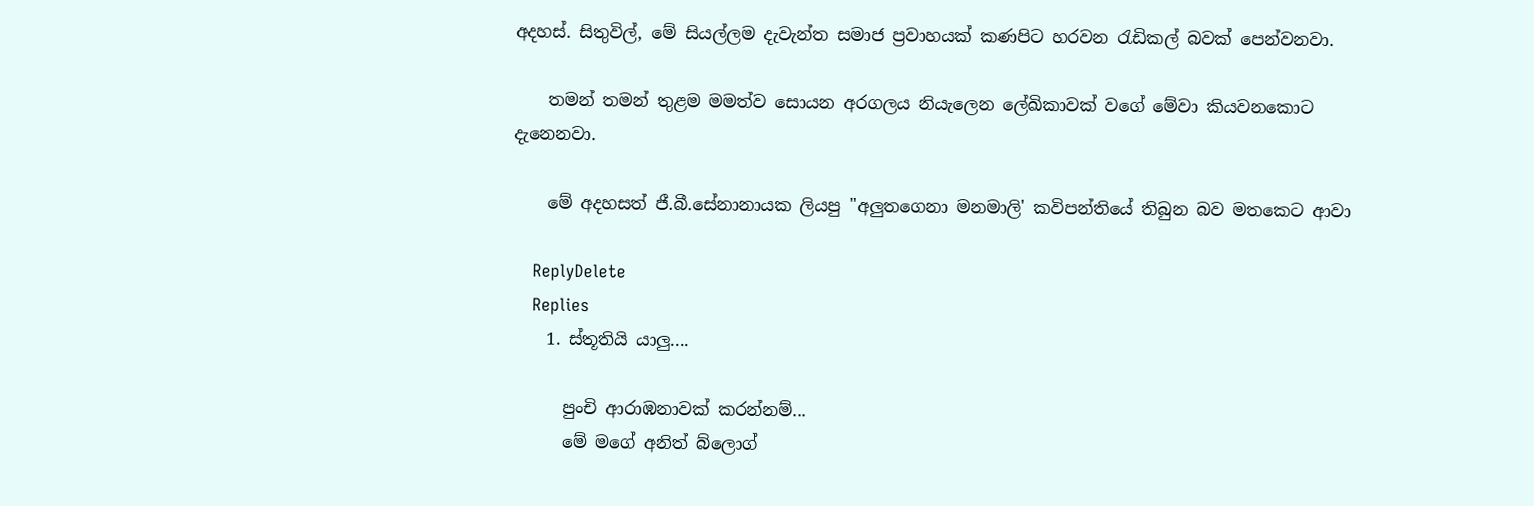අදහස්. සිතුවිල්, මේ සියල්ලම දැවැන්ත සමාජ ප්‍රවාහයක් කණපිට හරවන රැඩිකල් බවක් පෙන්වනවා.

    තමන් තමන් තුළම මමත්ව සොයන අරගලය නියැලෙන ලේඛිකාවක් වගේ මේවා කියවනකොට දැනෙනවා.

    මේ අදහසත් ජී.බී.සේනානායක ලියපු "අලුතගෙනා මනමාලි' කවිපන්තියේ තිබුන බව මතකෙට ආවා

    ReplyDelete
    Replies
    1. ස්තූතියි යාලු....

      පුංචි ආරාඹනාවක් කරන්නම්...
      මේ මගේ අනිත් බ්ලොග්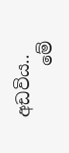අඩවිය..
      මේ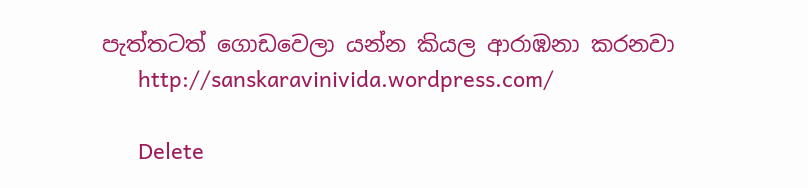පැත්තටත් ගොඩවෙලා යන්න කියල ආරාඹනා කරනවා
      http://sanskaravinivida.wordpress.com/

      Delete